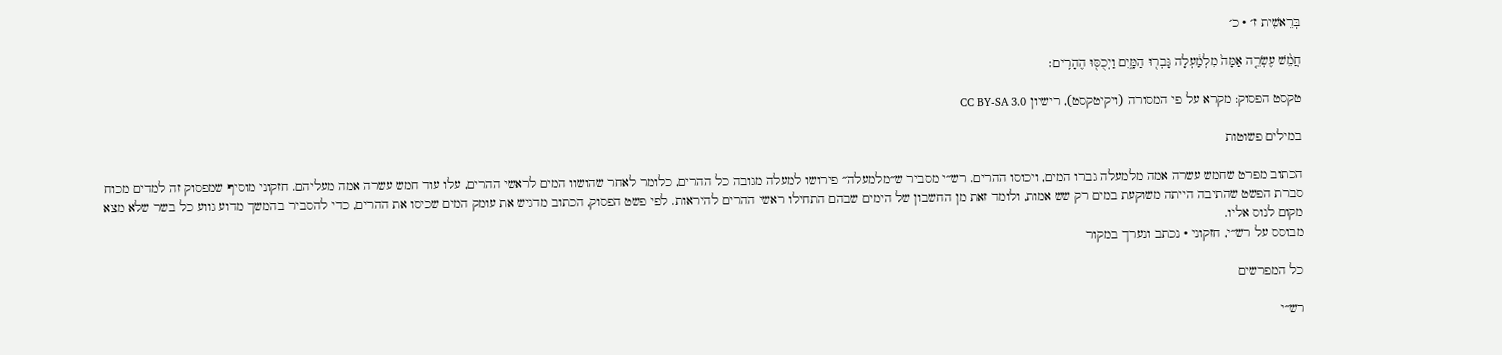בְּרֵאשִׁית ז׳ · כ׳

חֲמֵ֨שׁ עֶשְׂרֵ֤ה אַמָּה֙ מִלְמַ֔עְלָה גָּבְר֖וּ הַמָּ֑יִם וַיְכֻסּ֖וּ הֶהָרִֽים׃

טקסט הפסוק: מקרא על פי המסורה (ויקיטקסט), רישיון CC BY-SA 3.0

במילים פשוטות

הכתוב מפרט שחמש עשרה אמה מלמעלה גברו המים, ויכוסו ההרים. רש״י מסביר ש״מלמעלה״ פירושו למעלה מגובה כל ההרים, כלומר לאחר שהושוו המים לראשי ההרים, עלו עוד חמש עשרה אמה מעליהם. חזקוני מוסיף שמפסוק זה למדים מכוח סברת הפשט שהתיבה הייתה משוקעת במים רק שש אמות, ולומד זאת מן החשבון של הימים שבהם התחילו ראשי ההרים להיראות. לפי פשט הפסוק, הכתוב מדגיש את עומק המים שכיסו את ההרים, כדי להסביר בהמשך מדוע גווע כל בשר שלא מצא מקום לנוס אליו.
מבוסס על רש״י, חזקוני · נכתב ונערך במקור

כל המפרשים

רש״י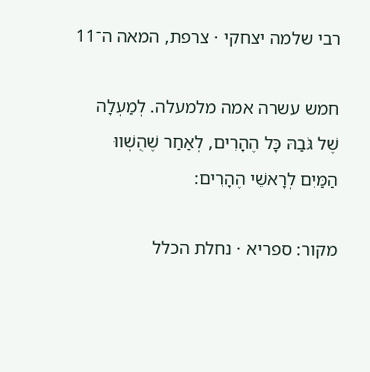רבי שלמה יצחקי · צרפת, המאה ה־11

חמש עשרה אמה מלמעלה. לְמַעְלָה שֶׁל גֹּבַהּ כָּל הֶהָרִים, לְאַחַר שֶׁהֻשְׁווּ הַמַּיִם לְרָאשֵׁי הֶהָרִים:

מקור: ספריא · נחלת הכלל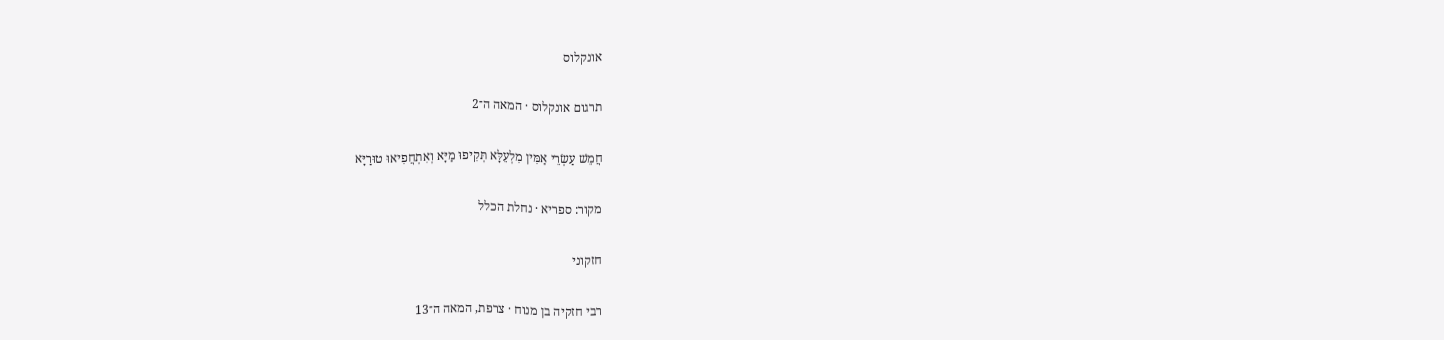אונקלוס

תרגום אונקלוס · המאה ה־2

חֲמֵשׁ עַשְׂרֵי אַמִּין מִלְעֵלָּא תְּקִיפוּ מַיָּא וְאִתְחֲפִיאוּ טוּרַיָּא

מקור: ספריא · נחלת הכלל

חזקוני

רבי חזקיה בן מנוח · צרפת, המאה ה־13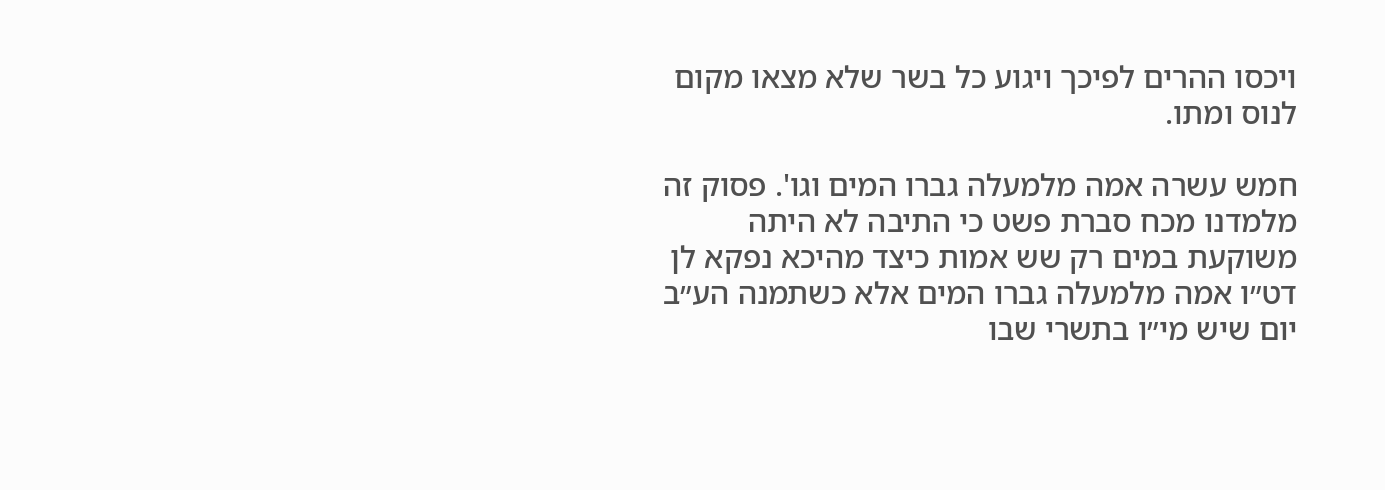ויכסו ההרים לפיכך ויגוע כל בשר שלא מצאו מקום לנוס ומתו.

חמש עשרה אמה מלמעלה גברו המים וגו'. פסוק זה מלמדנו מכח סברת פשט כי התיבה לא היתה משוקעת במים רק שש אמות כיצד מהיכא נפקא לן דט״ו אמה מלמעלה גברו המים אלא כשתמנה הע״ב יום שיש מי״ו בתשרי שבו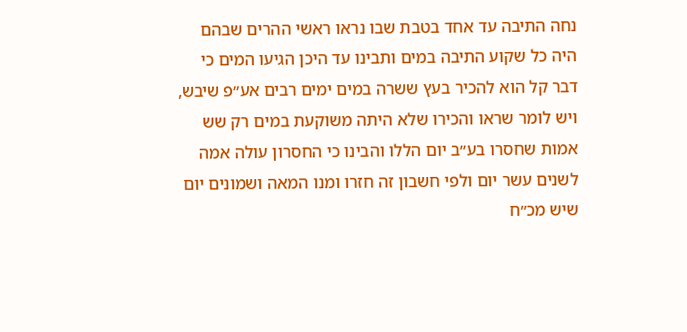נחה התיבה עד אחד בטבת שבו נראו ראשי ההרים שבהם היה כל שקוע התיבה במים ותבינו עד היכן הגיעו המים כי דבר קל הוא להכיר בעץ ששרה במים ימים רבים אע״פ שיבש, ויש לומר שראו והכירו שלא היתה משוקעת במים רק שש אמות שחסרו בע״ב יום הללו והבינו כי החסרון עולה אמה לשנים עשר יום ולפי חשבון זה חזרו ומנו המאה ושמונים יום שיש מכ״ח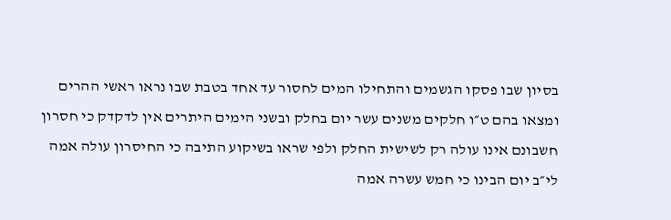בסיון שבו פסקו הגשמים והתחילו המים לחסור עד אחד בטבת שבו נראו ראשי ההרים ומצאו בהם ט״ו חלקים משנים עשר יום בחלק ובשני הימים היתרים אין לדקדק כי חסרון חשבונם אינו עולה רק לשישית החלק ולפי שראו בשיקוע התיבה כי החיסרון עולה אמה לי״ב יום הבינו כי חמש עשרה אמה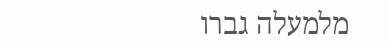מלמעלה גברו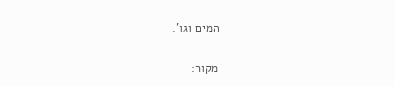המים וגו'.

מקור: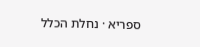ספריא · נחלת הכלל